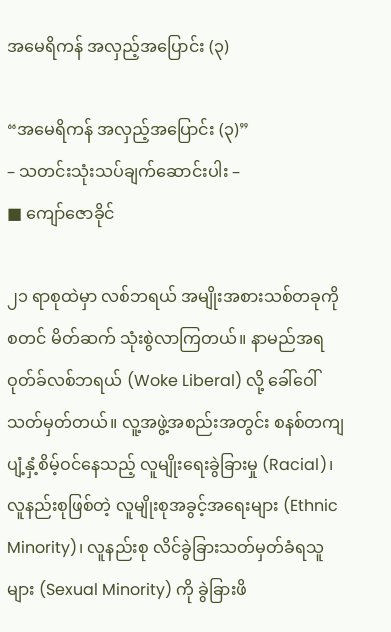အမေရိကန် အလှည့်အပြောင်း (၃)

“အမေရိကန် အလှည့်အပြောင်း (၃)”
– သတင်းသုံးသပ်ချက်ဆောင်းပါး –
■ ကျော်ဇောခိုင်

၂၁ ရာစုထဲမှာ လစ်ဘရယ် အမျိုးအစားသစ်တခုကို စတင် မိတ်ဆက် သုံးစွဲလာကြတယ်။ နာမည်အရ ဝုတ်ခ်လစ်ဘရယ် (Woke Liberal) လို့ ခေါ်ဝေါ်သတ်မှတ်တယ်။ လူ့အဖွဲ့အစည်းအတွင်း စနစ်တကျ ပျံ့နှံ့စိမ့်ဝင်နေသည့် လူမျိုး‌ရေးခွဲခြားမှု (Racial)၊ လူနည်းစုဖြစ်တဲ့ လူမျိုးစုအခွင့်အရေးများ (Ethnic Minority)၊ လူနည်းစု လိင်ခွဲခြားသတ်မှတ်ခံရသူများ (Sexual Minority) ကို ခွဲခြားဖိ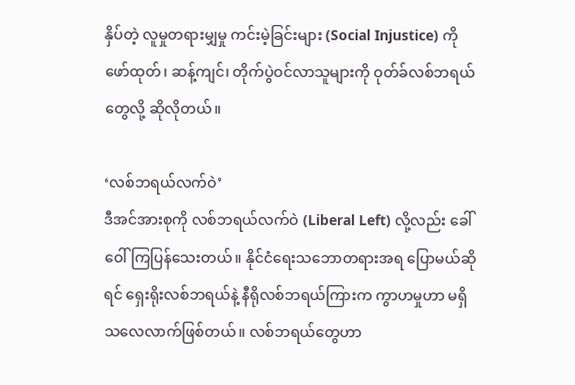နှိပ်တဲ့ လူမှုတရားမျှမှု ကင်းမဲ့ခြင်းများ (Social Injustice) ကို ဖော်ထုတ်၊ ဆန့်ကျင်၊ တိုက်ပွဲဝင်လာသူများကို ဝုတ်ခ်လစ်ဘရယ်တွေလို့ ဆိုလိုတယ်။

‘လစ်ဘရယ်လက်ဝဲ’
ဒီအင်အားစုကို လစ်ဘရယ်လက်ဝဲ (Liberal Left) လို့လည်း ခေါ်ဝေါ်ကြပြန်သေးတယ်။ နိုင်ငံရေးသဘောတရားအရ ပြောမယ်ဆိုရင် ရှေးရိုးလစ်ဘရယ်နဲ့ နီရိုလစ်ဘရယ်ကြားက ကွာဟမှုဟာ မရှိသ‌လေလာက်ဖြစ်တယ်။ လစ်ဘရယ်တွေဟာ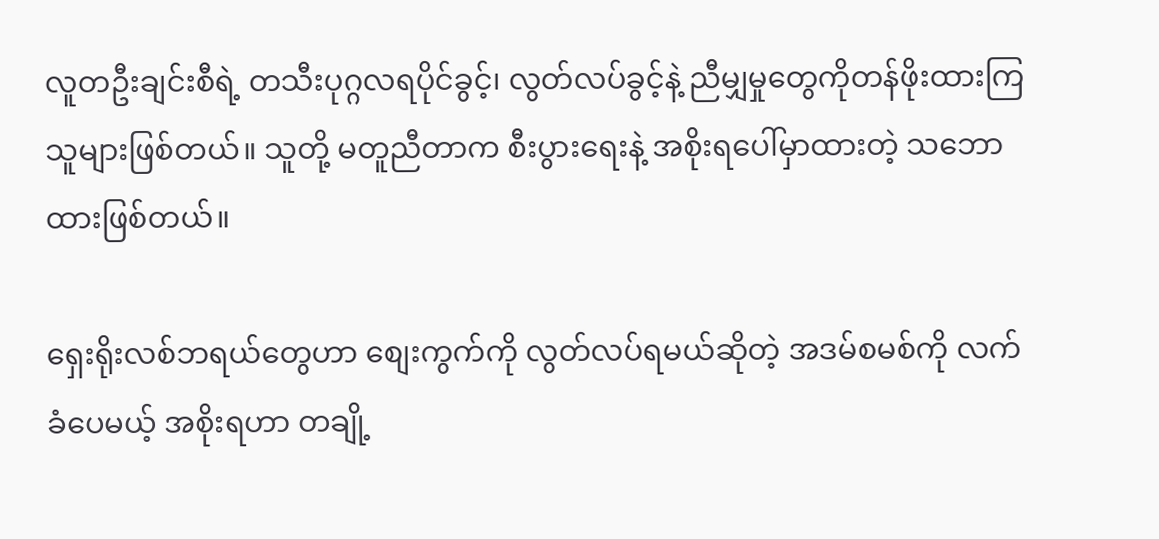လူတဦးချင်းစီရဲ့ တသီးပုဂ္ဂလရပိုင်ခွင့်၊ လွတ်လပ်ခွင့်နဲ့ ညီမျှမှုတွေကိုတန်ဖိုးထားကြသူများဖြစ်တယ်။ သူတို့ မတူညီတာက စီးပွားရေးနဲ့ အစိုးရပေါ်မှာထားတဲ့ သဘောထားဖြစ်တယ်။

ရှေးရိုးလစ်ဘရယ်တွေဟာ စျေးကွက်ကို လွတ်လပ်ရမယ်ဆိုတဲ့ အဒမ်စမစ်ကို လက်ခံပေမယ့် အစိုးရဟာ တချို့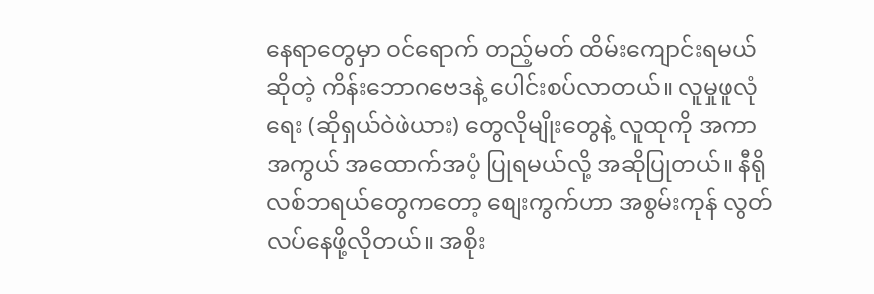နေရာတွေမှာ ဝင်ရောက် တည့်မတ် ထိမ်းကျောင်းရမယ်ဆိုတဲ့ ကိန်းဘောဂဗေဒနဲ့ ပေါင်းစပ်လာတယ်။ လူမှုဖူလုံရေး (ဆိုရှယ်ဝဲဖဲယား) တွေလိုမျိုးတွေနဲ့ လူထုကို အကာအကွယ် အထောက်အပံ့ ပြုရမယ်လို့ အဆိုပြုတယ်။ နီရိုလစ်ဘရယ်တွေကတော့ စျေးကွက်ဟာ အစွမ်းကုန် လွတ်လပ်နေဖို့လိုတယ်။ အစိုး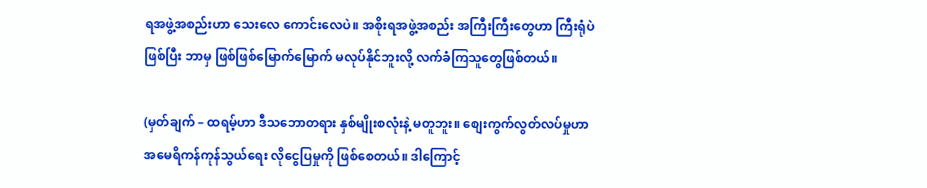ရအဖွဲ့အစည်းဟာ သေးလေ ကောင်းလေပဲ။ အစိုးရအဖွဲ့အစည်း အကြီးကြီးတွေဟာ ကြီးရုံပဲဖြစ်ပြီး ဘာမှ ဖြစ်ဖြစ်မြောက်မြောက် မလုပ်နိုင်ဘူးလို့ လက်ခံကြသူတွေဖြစ်တယ်။

(မှတ်ချက် – ထရမ့်ဟာ ဒီသဘောတရား နှစ်မျိုးစလုံးနဲ့ မတူဘူး။ စျေးကွက်လွတ်လပ်မှုဟာ အမေရိကန်ကုန်သွယ်ရေး လိုငွေပြမှုကို ဖြစ်စေတယ်။ ဒါကြောင့်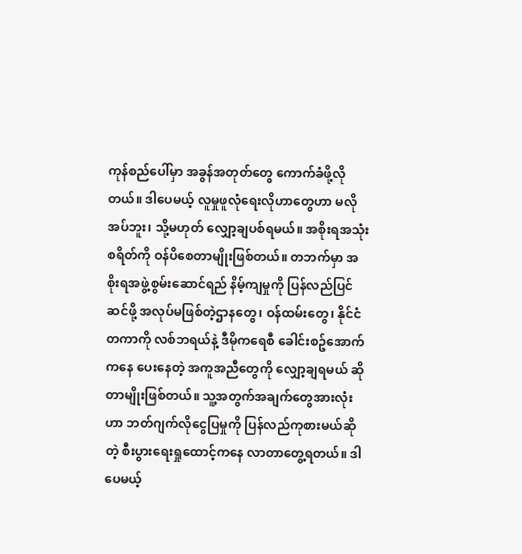ကုန်စည်ပေါ်မှာ အခွန်အတုတ်တွေ ကောက်ခံဖို့လိုတယ်။ ဒါပေမယ့် လူမှုဖူလုံရေးလိုဟာတွေဟာ မလိုအပ်ဘူး၊ သို့မဟုတ် လျှော့ချပစ်ရမယ်။ အစိုးရအသုံးစရိတ်ကို ဝန်ပိစေတာမျိုးဖြစ်တယ်။ တဘက်မှာ အစိုးရအဖွဲ့စွမ်းဆောင်ရည် နိမ့်ကျမှုကို ပြန်လည်ပြင်ဆင်ဖို့ အလုပ်မဖြစ်တဲ့ဌာနတွေ၊ ဝန်ထမ်းတွေ၊ နိုင်ငံတကာကို လစ်ဘရယ်နဲ့ ဒီမိုကရေစီ ခေါင်းစဥ်အောက်ကနေ ပေးနေတဲ့ အကူအညီတွေကို လျှော့ချရမယ် ဆိုတာမျိုးဖြစ်တယ်။ သူ့အတွက်အချက်တွေအားလုံးဟာ ဘတ်ဂျက်လိုငွေပြမှုကို ပြန်လည်ကုစားမယ်ဆိုတဲ့ စီးပွားရေးရှုထောင့်ကနေ လာတာတွေ့ရတယ်။ ဒါပေမယ့်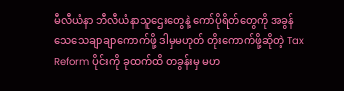မီလီယံနာ ဘီလီယံနာသူဌေးတွေနဲ့ ကော်ပိုရိတ်တွေကို အခွန်သေသေချာချာကောက်ဖို့ ဒါမှမဟုတ် တိုးကောက်ဖို့ဆိုတဲ့ Tax Reform ပိုင်းကို ခုထက်ထိ တခွန်းမှ မဟ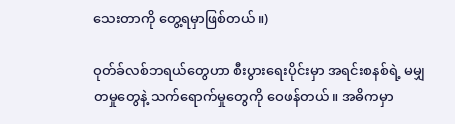သေးတာကို တွေ့ရမှာဖြစ်တယ်။)

ဝုတ်ခ်လစ်ဘရယ်တွေဟာ စီးပွားရေးပိုင်းမှာ အရင်းစနစ်ရဲ့ မမျှတမှုတွေနဲ့ သက်ရောက်မှုတွေကို ဝေဖန်တယ်။ အဓိကမှာ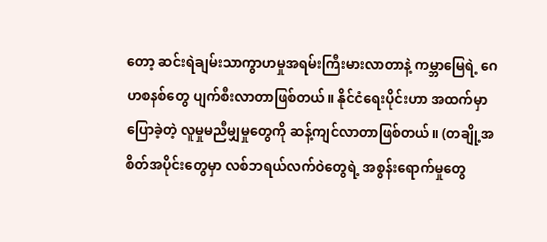တော့ ဆင်းရဲချမ်းသာကွာဟမှုအရမ်းကြီးမားလာတာနဲ့ ကမ္ဘာမြေရဲ့ ဂေဟစနစ်တွေ ပျက်စီးလာတာဖြစ်တယ်။ နိုင်ငံရေးပိုင်းဟာ အထက်မှာပြောခဲ့တဲ့ လူမှုမညီမျှမှုတွေကို ဆန့်ကျင်လာတာဖြစ်တယ်။ (တချို့အစိတ်အပိုင်းတွေမှာ လစ်ဘရယ်လက်ဝဲတွေရဲ့ အစွန်းရောက်မှုတွေ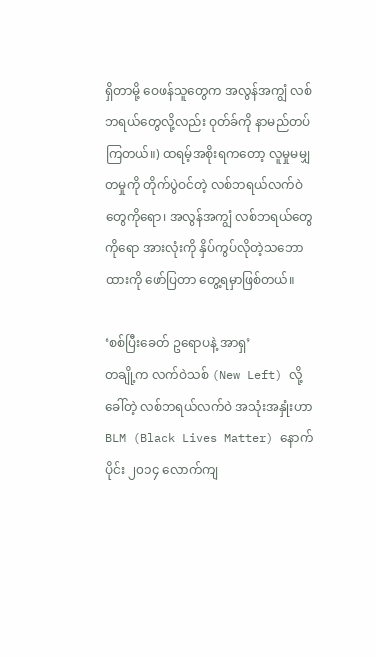ရှိတာမို့ ဝေဖန်သူတွေက အလွန်အကျွံ လစ်ဘရယ်တွေလို့လည်း ဝုတ်ခ်ကို နာမည်တပ်ကြတယ်။) ထရမ့်အစိုးရကတော့ လူမှုမမျှတမှုကို တိုက်ပွဲဝင်တဲ့ လစ်ဘရယ်လက်ဝဲတွေကိုရော၊ အလွန်အကျွံ လစ်ဘရယ်တွေကိုရော အားလုံးကို နှိပ်ကွပ်လိုတဲ့သဘောထားကို ဖော်ပြတာ တွေ့ရမှာဖြစ်တယ်။

‘စစ်ပြီးခေတ် ဥရောပနဲ့ အာရှ’
တချို့က လက်ဝဲသစ် (New Left) လို့ခေါ်တဲ့ လစ်ဘရယ်လက်ဝဲ အသုံးအနှုံးဟာ BLM (Black Lives Matter) နောက်ပိုင်း ၂၀၁၄ လောက်ကျ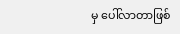မှ ပေါ်လာတာဖြစ်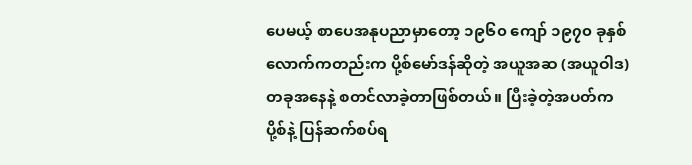ပေမယ့် စာပေအနုပညာမှာတော့ ၁၉၆၀ ကျော် ၁၉၇၀ ခုနှစ်လောက်ကတည်းက ပို့စ်မော်ဒန်ဆိုတဲ့ အယူအဆ (အယူဝါဒ) တခုအနေနဲ့ စတင်လာခဲ့တာဖြစ်တယ်။ ပြီးခဲ့တဲ့အပတ်ကပို့စ်နဲ့ ပြန်ဆက်စပ်ရ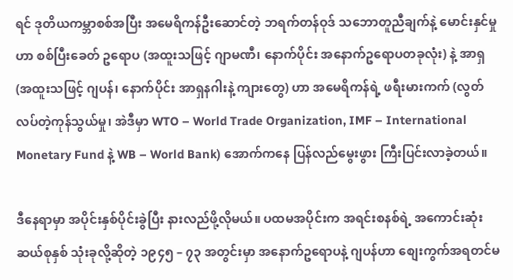ရင် ဒုတိယကမ္ဘာစစ်အပြီး အမေရိကန်ဦးဆောင်တဲ့ ဘရက်တန်ဝုဒ် သဘောတူညီချက်နဲ့ မောင်းနှင်မှုဟာ စစ်ပြီးခေတ် ဥရောပ (အထူးသဖြင့် ဂျာမဏီ၊ နောက်ပိုင်း အနောက်ဥရောပတခုလုံး) နဲ့ အာရှ (အထူးသဖြင့် ဂျပန်၊ နောက်ပိုင်း အာရှနဂါးနဲ့ ကျားတွေ) ဟာ အမေရိကန်ရဲ့ ဖရီးမားကက် (လွတ်လပ်တဲ့ကုန်သွယ်မှု၊ အဲဒီမှာ WTO – World Trade Organization, IMF – International Monetary Fund နဲ့ WB – World Bank) အောက်ကနေ ပြန်လည်မွေးဖွား ကြီးပြင်းလာခဲ့တယ်။

ဒီနေရာမှာ အပိုင်းနှစ်ပိုင်းခွဲပြီး နားလည်ဖို့လိုမယ်။ ပထမအပိုင်းက အရင်းစနစ်ရဲ့ အကောင်းဆုံး ဆယ်စုနှစ် သုံးခုလို့ဆိုတဲ့ ၁၉၄၅ – ၇၃ အတွင်းမှာ အနောက်ဥရောပနဲ့ ဂျပန်ဟာ စျေးကွက်အရတင်မ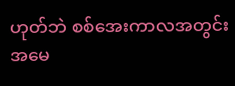ဟုတ်ဘဲ စစ်အေးကာလအတွင်း အမေ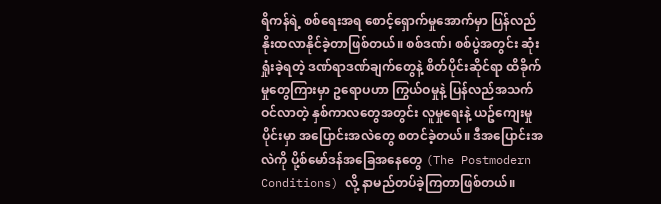ရိကန်ရဲ့ စစ်ရေးအရ စောင့်ရှောက်မှုအောက်မှာ ပြန်လည် နိုးထလာနိုင်ခဲ့တာဖြစ်တယ်။ စစ်ဒဏ်‌၊ စစ်ပွဲအတွင်း ဆုံးရှုံးခဲ့ရတဲ့ ဒဏ်ရာဒဏ်ချက်တွေနဲ့ စိတ်ပိုင်းဆိုင်ရာ ထိခိုက်မှုတွေကြားမှာ ဥရောပဟာ ကြွယ်ဝမှုနဲ့ ပြန်လည်အသက်ဝင်လာတဲ့ နှစ်ကာလတွေအတွင်း လူမှုရေးနဲ့ ယဥ်ကျေးမှုပိုင်းမှာ အပြောင်းအလဲတွေ စတင်ခဲ့တယ်။ ဒီအပြောင်းအလဲကို ပို့စ်မော်ဒန်အခြေအနေတွေ (The Postmodern Conditions) လို့ နာမည်တပ်ခဲ့ကြတာဖြစ်တယ်။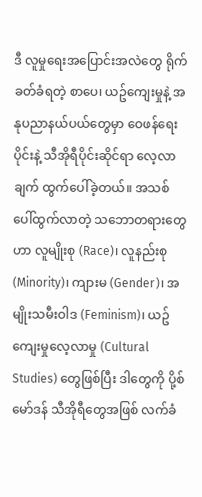ဒီ လူမှုရေးအပြောင်းအလဲတွေ ရိုက်ခတ်ခံရတဲ့ စာပေ၊ ယဥ်ကျေးမှုနဲ့ အနုပညာနယ်ပယ်တွေမှာ ဝေဖန်ရေးပိုင်းနဲ့ သီအိုရီပိုင်းဆိုင်ရာ လေ့လာချက် ထွက်ပေါ်ခဲ့တယ်။ အသစ်ပေါ်ထွက်လာတဲ့ သဘောတရားတွေဟာ လူမျိုးစု (Race)၊ လူနည်းစု (Minority)၊ ကျားမ (Gender)၊ အမျိုးသမီးဝါဒ (Feminism)၊ ယဥ်ကျေးမှုလေ့လာမှု (Cultural Studies) တွေဖြစ်ပြီး ဒါတွေကို ပို့စ်မော်ဒန် သီအိုရီ‌တွေအဖြစ် လက်ခံ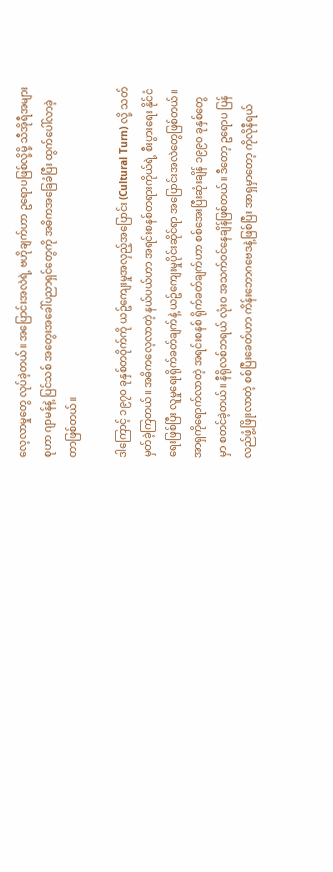လေ့လာမှုတွေ လုပ်ခဲ့တယ်။ အပြောင်းအလဲရဲ့ ဗဟိုချက်ဟာ ဥရောပဖြစ်လို့မို့ သီအိုရီအများစုဟာ ဂျာမန်နဲ့ ပြင်သစ် အတွေးအခေါ်ပညာရှင်တွေကို အဓိကအခြေခံပြီး ထွက်ပေါ်လာခဲ့တာဖြစ်တယ်။

ဒါကြောင့် ၁၉၇၀ ခုနှစ်တဝိုက်ကို ယဥ်ကျေးမှုအလှည့်အပြောင်း (Cultural Turn) လို့ သတ်မှတ်ခဲ့ကြတယ်။ အဓိကလေ့လာတဲ့ နယ်ပယ်ဟာ အရင်းစနစ်တရားကိုယ်ရဲ့ စီးပွားရေး နိုင်ငံရေးဖြစ်ပြီး လူမှုရေးရိုက်ခတ်ချက်နဲ့ ယဥ်ကျေးမှုပိုင်းဆိုင်ရာ အပြောင်းအလဲတွေဖြစ်တယ်။ အာရှကိုရောက်လာတဲ့ အရင်းစနစ် ရိုက်ခတ်ချက်ဟာ စစ်အေးပြီးဆုံးချိန် ၁၉၉၀ ခုနှစ်တွေမှာ စတင်ခဲ့တယ်။ နီရိုလစ်ဘရယ် လုံးဝ အသက်ဝင်နေချိန်ဖြစ်တယ်။ ဒီတော့ ဥရောပ ပြန်လည်ဖွံ့ဖြိုးလာတဲ့ စစ်ပြီးခေတ်ဟာ ကိန်းဘောဂဗေဒနဲ့ဖြစ်ပြီး အာရှမှာတော့ ကိုလိုနီရယ်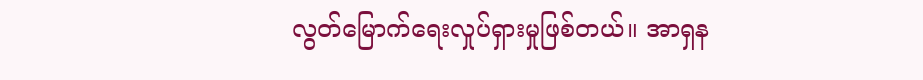လွတ်မြောက်ရေးလှုပ်ရှားမှုဖြစ်တယ်။ အာရှန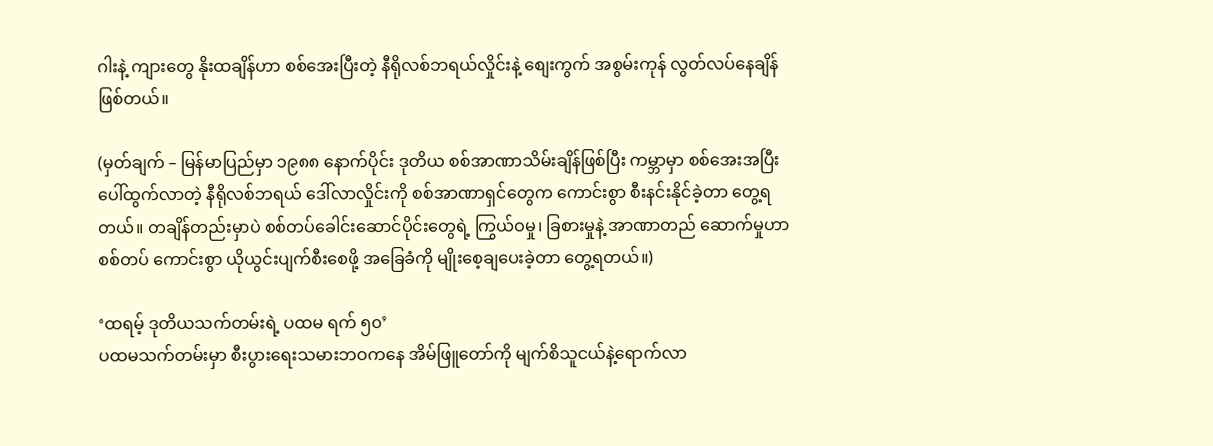ဂါးနဲ့ ကျားတွေ နိုးထချိန်ဟာ စစ်အေးပြီးတဲ့ နီရိုလစ်ဘရယ်လှိုင်းနဲ့ စျေးကွက် အစွမ်းကုန် လွတ်လပ်နေချိန်ဖြစ်တယ်။

(မှတ်ချက် – မြန်မာပြည်မှာ ၁၉၈၈ နောက်ပိုင်း ဒုတိယ စစ်အာဏာသိမ်းချိန်ဖြစ်ပြီး ကမ္ဘာမှာ စစ်အေးအပြီး ပေါ်ထွက်လာတဲ့ နီရိုလစ်ဘရယ် ဒေါ်လာလှိုင်းကို စစ်အာဏာရှင်တွေက ကောင်းစွာ စီးနင်းနိုင်ခဲ့တာ တွေ့ရတယ်။ တချိန်တည်းမှာပဲ စစ်တပ်ခေါင်းဆောင်ပိုင်းတွေရဲ့ ကြွယ်ဝမှု၊ ခြစားမှုနဲ့ အာဏာတည် ဆောက်မှုဟာ စစ်တပ် ကောင်းစွာ ယိုယွင်းပျက်စီးစေဖို့ အခြေခံကို မျိုးစေ့ချပေးခဲ့တာ တွေ့ရတယ်။)

‘ထရမ့် ဒုတိယသက်တမ်းရဲ့ ပထမ ရက် ၅၀’
ပထမသက်တမ်းမှာ စီးပွားရေးသမားဘဝကနေ အိမ်ဖြူတော်ကို မျက်စိသူငယ်နဲ့ရောက်လာ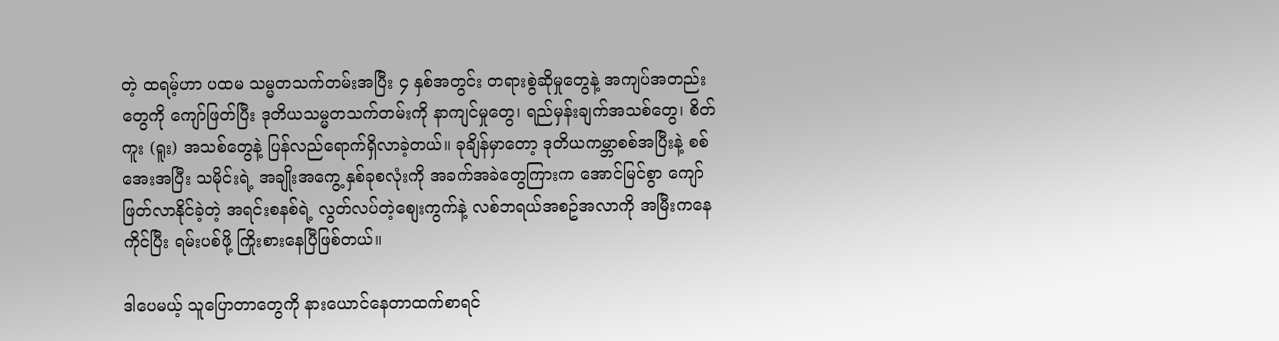တဲ့ ထရမ့်ဟာ ပထမ သမ္မတသက်တမ်းအပြီး ၄ နှစ်အတွင်း တရားစွဲဆိုမှုတွေနဲ့ အကျပ်အတည်းတွေကို ကျော်ဖြတ်ပြီး ဒုတိယသမ္မတသက်တမ်းကို နာကျင်မှုတွေ၊ ရည်မှန်းချက်အသစ်တွေ၊ စိတ်ကူး (ရူး) အသစ်တွေနဲ့ ပြန်လည်ရောက်ရှိလာခဲ့တယ်။ ခုချိန်မှာတော့ ဒုတိယကမ္ဘာစစ်အပြီးနဲ့ စစ်အေးအပြီး သမိုင်းရဲ့ အချိုးအကွေ့ နှစ်ခုစလုံးကို အခက်အခဲတွေကြားက အောင်မြင်စွာ ကျော်ဖြတ်လာနိုင်ခဲ့တဲ့ အရင်းစနစ်ရဲ့ လွတ်လပ်တဲ့စျေးကွက်နဲ့ လစ်ဘရယ်အစဥ်အလာကို အမြီးကနေကိုင်ပြီး ရမ်းပစ်ဖို့ ကြိုးစားနေပြီဖြစ်တယ်။

ဒါပေမယ့် သူပြောတာတွေကို နားယောင်နေတာထက်စာရင်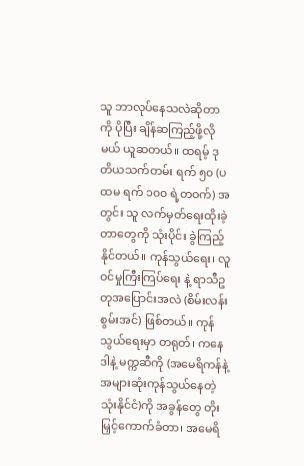သူ ဘာလုပ်နေသလဲဆိုတာကို ပိုပြီး ချိန်ဆကြည့်ဖို့လိုမယ် ယူဆတယ်။ ထရမ့် ဒုတိယသက်တမ်း ရက် ၅၀ (ပထမ ရက် ၁၀၀ ရဲ့တဝက်) အတွင်း သူ လက်မှတ်ရေးထိုးခဲ့တာတွေကို သုံးပိုင်း ခွဲကြည့်နိုင်တယ်။ ကုန်သွယ်ရေး၊ လူဝင်မှုကြီးကြပ်ရေး နဲ့ ရာသီဥတုအပြောင်းအလဲ (စိမ်းလန်းစွမ်းအင်) ဖြစ်တယ်။ ကုန်သွယ်ရေးမှာ တရုတ်၊ ကနေဒါနဲ့ မက္ကဆီကို (အမေရိကန်နဲ့ အများဆုံးကုန်သွယ်နေတဲ့ သုံးနိုင်ငံ)ကို အခွန်တွေ တိုးမြှင့်ကောက်ခံတာ၊ အမေရိ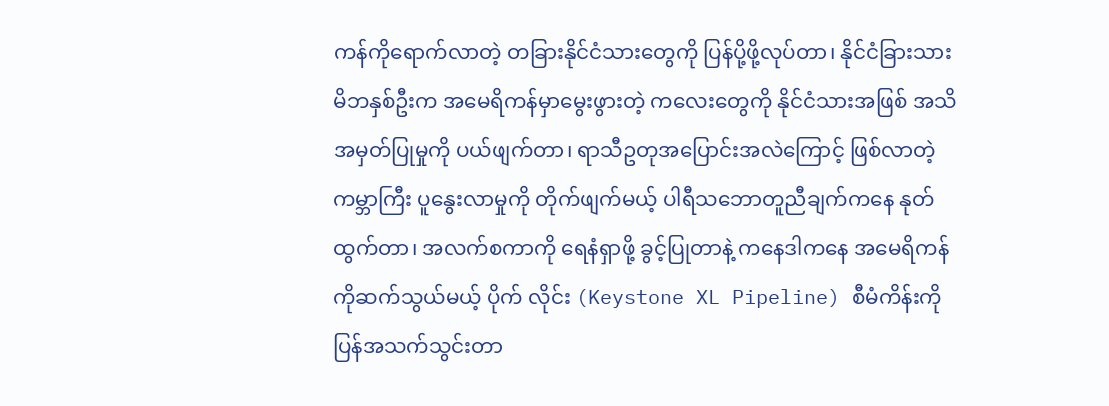ကန်ကိုရောက်လာတဲ့ တခြားနိုင်ငံသားတွေကို ပြန်ပို့ဖို့လုပ်တာ၊ နိုင်ငံခြားသား မိဘနှစ်ဦးက အမေရိကန်မှာမွေးဖွားတဲ့ ကလေးတွေကို နိုင်ငံသားအဖြစ် အသိအမှတ်ပြုမှုကို ပယ်ဖျက်တာ၊ ရာသီဥတုအပြောင်းအလဲကြောင့် ဖြစ်လာတဲ့ ကမ္ဘာကြီး ပူနွေးလာမှုကို တိုက်ဖျက်မယ့် ပါရီသဘောတူညီချက်ကနေ နုတ်ထွက်တာ၊ အလက်စကာကို ရေနံရှာဖို့ ခွင့်ပြုတာနဲ့ ကနေဒါကနေ အမေရိကန်ကိုဆက်သွယ်မယ့် ပိုက် လိုင်း (Keystone XL Pipeline) စီမံကိန်းကို ပြန်အသက်သွင်းတာ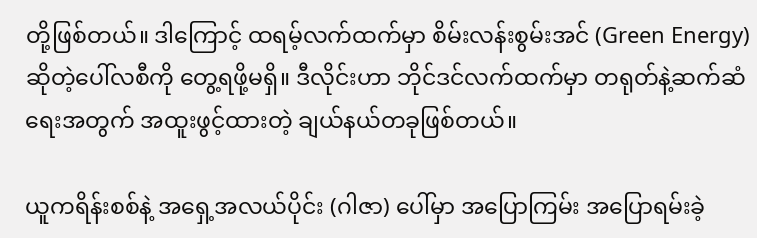တို့ဖြစ်တယ်။ ဒါကြောင့် ထရမ့်လက်ထက်မှာ စိမ်းလန်းစွမ်းအင် (Green Energy) ဆိုတဲ့ပေါ်လစီကို တွေ့ရဖို့မရှိ။ ဒီလိုင်းဟာ ဘိုင်ဒင်လက်ထက်မှာ တရုတ်နဲ့ဆက်ဆံရေးအတွက် အထူးဖွင့်ထားတဲ့ ချယ်နယ်တခုဖြစ်တယ်။

ယူကရိန်းစစ်နဲ့ အရှေ့အလယ်ပိုင်း (ဂါဇာ) ပေါ်မှာ အပြောကြမ်း အပြောရမ်းခဲ့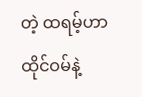တဲ့ ထရမ့်ဟာ ထိုင်ဝမ်နဲ့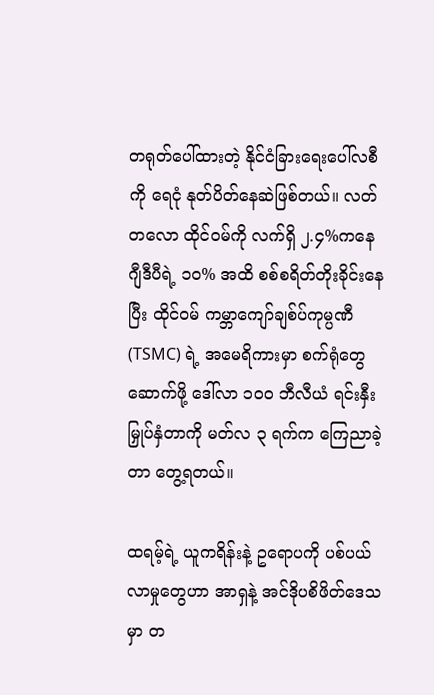တရုတ်ပေါ်ထားတဲ့ နိုင်ငံခြား‌ရေးပေါ်လစီကို ရေငုံ နုတ်ပိတ်နေဆဲဖြစ်တယ်။ လတ်တလော ထိုင်ဝမ်ကို လက်ရှိ ၂.၄%ကနေ ဂျီဒီပီရဲ့ ၁၀% အထိ စစ်စရိတ်တိုးခိုင်းနေပြီး ထိုင်ဝမ် ကမ္ဘာကျော်ချစ်ပ်ကုမ္ပဏီ (TSMC) ရဲ့ အမေရိကားမှာ စက်ရုံတွေဆောက်ဖို့ ဒေါ်လာ ၁၀၀ ဘီလီယံ ရင်းနှီးမြှုပ်နှံတာကို မတ်လ ၃ ရက်က ကြေညာခဲ့တာ တွေ့ရတယ်။

ထရမ့်ရဲ့ ယူကရိန်းနဲ့ ဥရောပကို ပစ်ပယ်လာမှုတွေဟာ အာရှနဲ့ အင်ဒိုပစိဖိတ်ဒေသမှာ တ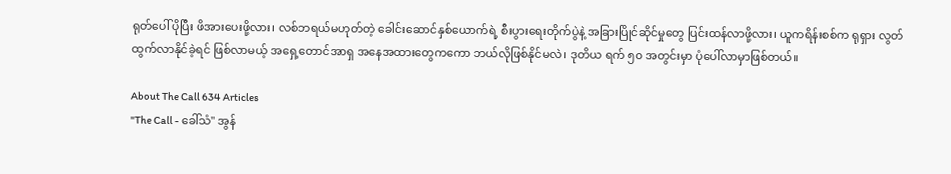ရုတ်ပေါ် ပိုပြီး ဖိအားပေးဖို့လား၊ လစ်ဘရယ်မဟုတ်တဲ့ ခေါင်းဆောင်နှစ်ယောက်ရဲ့ စီးပွားရေးတိုက်ပွဲနဲ့ အခြားပြိုင်ဆိုင်မှုတွေ ပြင်းထန်လာဖို့လား၊ ယူကရိန်းစစ်က ရုရှား လွတ်ထွက်လာနိုင်ခဲ့ရင် ဖြစ်လာမယ့် အရှေ့တောင်အာရှ အနေအထားတွေကကော ဘယ်လိုဖြစ်နိုင်မလဲ၊ ဒုတိယ ရက် ၅၀ အတွင်းမှာ ပုံပေါ်လာမှာဖြစ်တယ်။

About The Call 634 Articles
"The Call - ခေါ်သံ" အွန်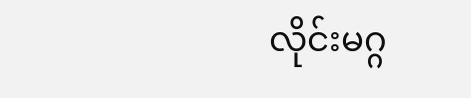လိုင်းမဂ္ဂ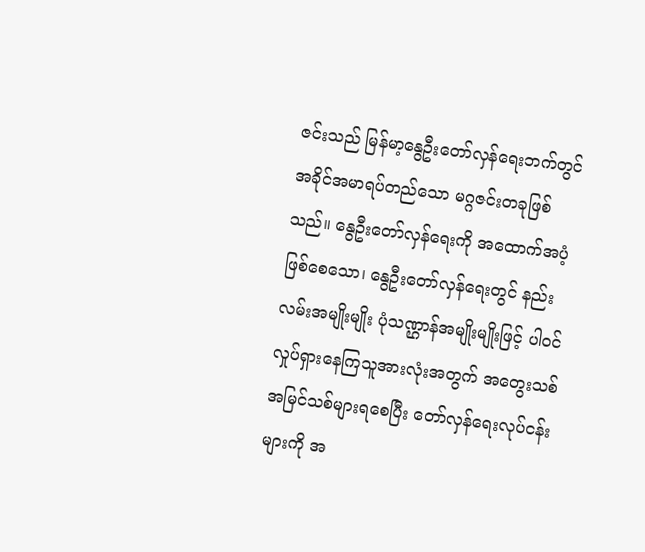ဇင်းသည် မြန်မာ့နွေဦးတော်လှန်ရေးဘက်တွင် အခိုင်အမာရပ်တည်သော မဂ္ဂဇင်းတခုဖြစ်သည်။ နွေဦးတော်လှန်ရေးကို အထောက်အပံ့ဖြစ်စေသော၊ နွေဦးတော်လှန်ရေးတွင် နည်းလမ်းအမျိုးမျိုး ပုံသဏ္ဌာန်အမျိုးမျိုးဖြင့် ပါဝင်လှုပ်ရှားနေကြသူအားလုံးအတွက် အတွေးသစ် အမြင်သစ်များရစေပြီး တော်လှန်ရေးလုပ်ငန်းများကို အ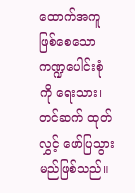ထောက်အကူဖြစ်စေသော ကဏ္ဍပေါင်းစုံကို ရေးသား၊ တင်ဆက် ထုတ်လွှင့် ဖော်ပြသွားမည်ဖြစ်သည်။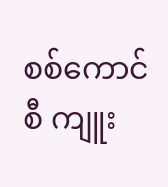စစ်ကောင်စီ ကျူး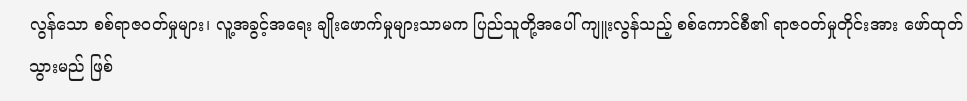လွန်သော စစ်ရာဇဝတ်မှုများ၊ လူ့အခွင့်အရေး ချိုးဖောက်မှုများသာမက ပြည်သူတို့အပေါ် ကျူးလွန်သည့် စစ်ကောင်စီ၏ ရာဇဝတ်မှုတိုင်းအား ဖော်ထုတ်သွားမည် ဖြစ်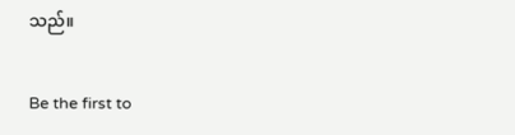သည်။

Be the first to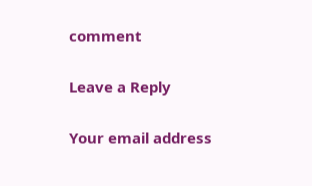comment

Leave a Reply

Your email address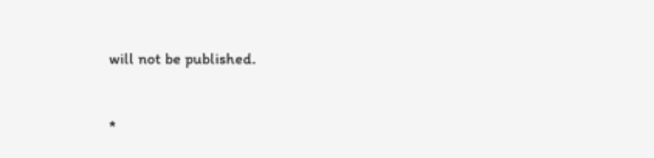will not be published.


*